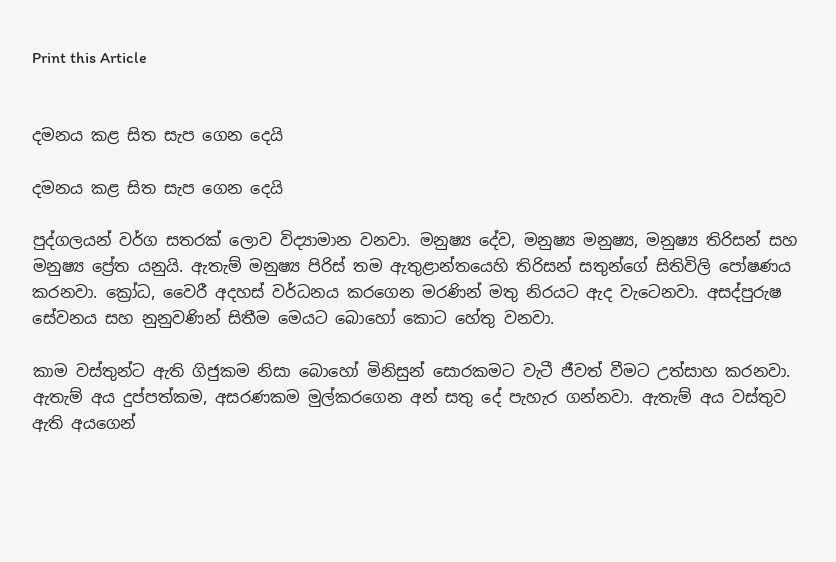Print this Article


දමනය කළ සිත සැප ගෙන දෙයි

දමනය කළ සිත සැප ගෙන දෙයි

පුද්ගලයන් වර්ග සතරක් ලොව විද්‍යාමාන වනවා. මනුෂ්‍ය දේව, මනුෂ්‍ය මනුෂ්‍ය, මනුෂ්‍ය තිරිසන් සහ මනුෂ්‍ය ප්‍රේත යනුයි. ඇතැම් මනුෂ්‍ය පිරිස් තම ඇතුළාන්තයෙහි තිරිසන් සතුන්ගේ සිතිවිලි පෝෂණය කරනවා. ක්‍රෝධ, වෛරී අදහස් වර්ධනය කරගෙන මරණින් මතු නිරයට ඇද වැටෙනවා. අසද්පුරුෂ සේවනය සහ නුනුවණින් සිතීම මෙයට බොහෝ කොට හේතු වනවා.

කාම වස්තුන්ට ඇති ගිජුකම නිසා බොහෝ මිනිසුන් සොරකමට වැටී ජීවත් වීමට උත්සාහ කරනවා. ඇතැම් අය දුප්පත්කම, අසරණකම මුල්කරගෙන අන් සතු දේ පැහැර ගන්නවා. ඇතැම් අය වස්තුව ඇති අයගෙන්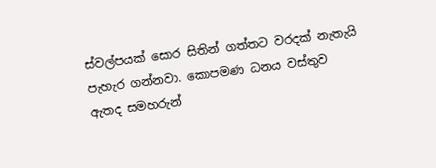ස්වල්පයක් සොර සිතින් ගත්තට වරදක් නැතැයි පැහැර ගන්නවා. කොපමණ ධනය වස්තුව ඇතද සමහරුන්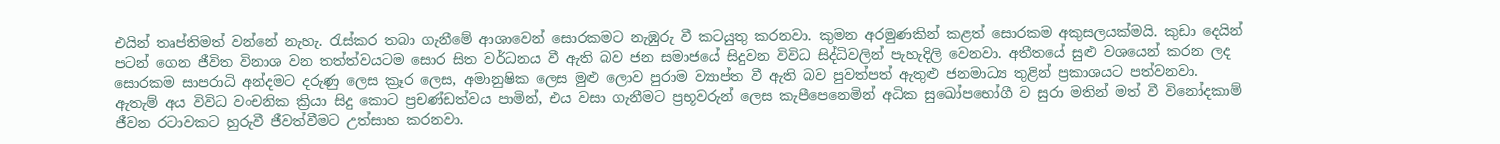එයින් තෘප්තිමත් වන්නේ නැහැ. රැස්කර තබා ගැනීමේ ආශාවෙන් සොරකමට නැඹුරු වී කටයුතු කරනවා. කුමන අරමුණකින් කළත් සොරකම අකුසලයක්මයි. කුඩා දෙයින් පටන් ගෙන ජීවිත විනාශ වන තත්ත්වයටම සොර සිත වර්ධනය වී ඇති බව ජන සමාජයේ සිදුවන විවිධ සිද්ධිවලින් පැහැදිලි වෙනවා. අතීතයේ සුළු වශයෙන් කරන ලද සොරකම සාපරාධි අන්දමට දරුණු ලෙස ක්‍රෑර ලෙස, අමානුෂික ලෙස මුළු ලොව පුරාම ව්‍යාප්ත වී ඇති බව පුවත්පත් ඇතුළු ජනමාධ්‍ය තුළින් ප්‍රකාශයට පත්වනවා. ඇතැම් අය විවිධ වංචනික ක්‍රියා සිදු කොට ප්‍රචණ්ඩත්වය පාමින්, එය වසා ගැනීමට ප්‍රභූවරුන් ලෙස කැපීපෙනෙමින් අධික සුඛෝපභෝගී ව සුරා මතින් මත් වී විනෝදකාම් ජීවන රටාවකට හුරුවී ජීවත්වීමට උත්සාහ කරනවා.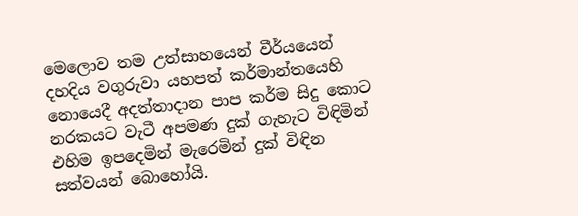මෙලොව තම උත්සාහයෙන් වීර්යයෙන් දහදිය වගුරුවා යහපත් කර්මාන්තයෙහි නොයෙදී අදත්තාදාන පාප කර්ම සිදු කොට නරකයට වැටී අපමණ දුක් ගැහැට විඳිමින් එහිම ඉපදෙමින් මැරෙමින් දුක් විඳින සත්වයන් බොහෝයි.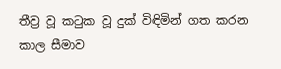තීව්‍ර වූ කටුක වූ දුක් විඳිමින් ගත කරන කාල සීමාව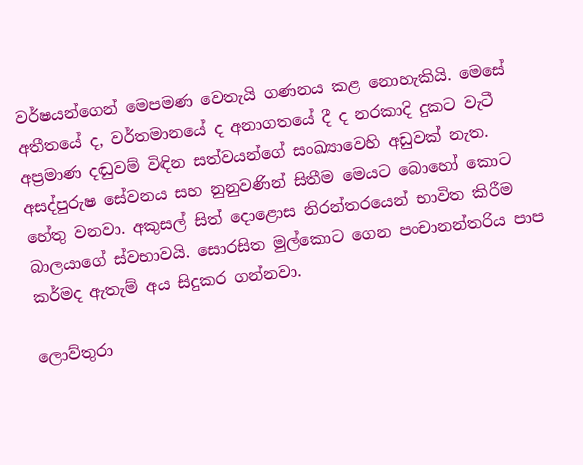වර්ෂයන්ගෙන් මෙපමණ වෙතැයි ගණනය කළ නොහැකියි. මෙසේ අතීතයේ ද, වර්තමානයේ ද අනාගතයේ දී ද නරකාදි දුකට වැටී අප්‍රමාණ දඬුවම් විඳින සත්වයන්ගේ සංඛ්‍යාවෙහි අඩුවක් නැත. අසද්පුරුෂ සේවනය සහ නුනුවණින් සිතීම මෙයට බොහෝ කොට හේතු වනවා. අකුසල් සිත් දොළොස නිරන්තරයෙන් භාවිත කිරීම බාලයාගේ ස්වභාවයි. සොරසිත මුල්කොට ගෙන පංචානන්තරිය පාප කර්මද ඇතැම් අය සිදුකර ගන්නවා.

ලොව්තුරා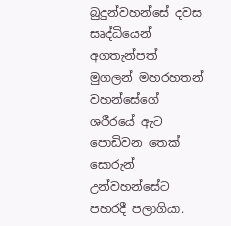බුදුන්වහන්සේ දවස සෘද්ධියෙන් අගතැන්පත් මුගලන් මහරහතන් වහන්සේගේ ශරීරයේ ඇට පොඩිවන තෙක් සොරුන් උන්වහන්සේට පහරදී පලාගියා.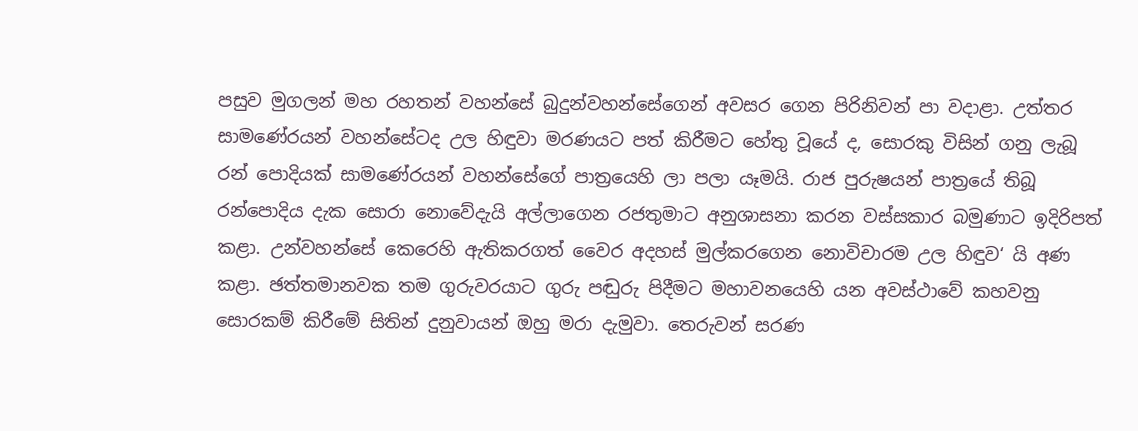පසුව මුගලන් මහ රහතන් වහන්සේ බුදුන්වහන්සේගෙන් අවසර ගෙන පිරිනිවන් පා වදාළා. උත්තර සාමණේරයන් වහන්සේටද උල හිඳුවා මරණයට පත් කිරීමට හේතු වූයේ ද, සොරකු විසින් ගනු ලැබූ රන් පොදියක් සාමණේරයන් වහන්සේගේ පාත්‍රයෙහි ලා පලා යෑමයි. රාජ පුරුෂයන් පාත්‍රයේ තිබූ රන්පොදිය දැක සොරා නොවේදැයි අල්ලාගෙන රජතුමාට අනුශාසනා කරන වස්සකාර බමුණාට ඉදිරිපත් කළා. උන්වහන්සේ කෙරෙහි ඇතිකරගත් වෛර අදහස් මුල්කරගෙන නොවිචාරම උල හිඳුව‘ යි අණ කළා. ඡත්තමානවක තම ගුරුවරයාට ගුරු පඬුරු පිදීමට මහාවනයෙහි යන අවස්ථාවේ කහවනු සොරකම් කිරීමේ සිතින් දුනුවායන් ඔහු මරා දැමුවා. තෙරුවන් සරණ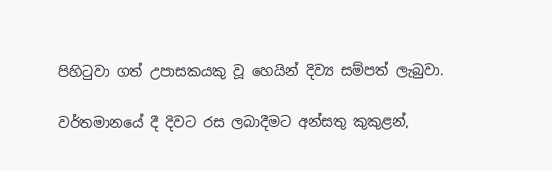පිහිටුවා ගත් උපාසකයකු වූ හෙයින් දිව්‍ය සම්පත් ලැබුවා.

වර්තමානයේ දී දිවට රස ලබාදීමට අන්සතු කුකුළන්,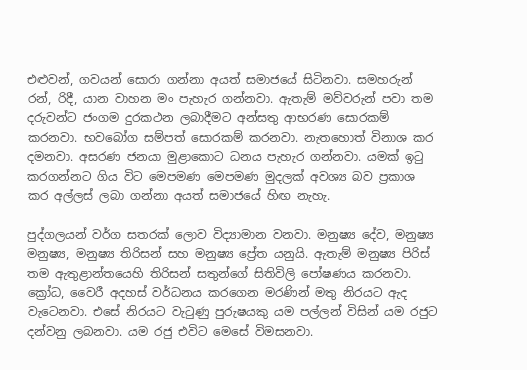එළුවන්, ගවයන් සොරා ගන්නා අයත් සමාජයේ සිටිනවා. සමහරුන් රන්, රිදී, යාන වාහන මං පැහැර ගන්නවා. ඇතැම් මව්වරුන් පවා තම දරුවන්ට ජංගම දුරකථන ලබාදීමට අන්සතු ආභරණ සොරකම් කරනවා. භවබෝග සම්පත් සොරකම් කරනවා. නැතහොත් විනාශ කර දමනවා. අසරණ ජනයා මුළාකොට ධනය පැහැර ගන්නවා. යමක් ඉටු කරගන්නට ගිය විට මෙපමණ මෙපමණ මුදලක් අවශ්‍ය බව ප්‍රකාශ කර අල්ලස් ලබා ගන්නා අයත් සමාජයේ හිඟ නැහැ.

පුද්ගලයන් වර්ග සතරක් ලොව විද්‍යාමාන වනවා. මනුෂ්‍ය දේව, මනුෂ්‍ය මනුෂ්‍ය, මනුෂ්‍ය තිරිසන් සහ මනුෂ්‍ය ප්‍රේත යනුයි. ඇතැම් මනුෂ්‍ය පිරිස් තම ඇතුළාන්තයෙහි තිරිසන් සතුන්ගේ සිතිවිලි පෝෂණය කරනවා. ක්‍රෝධ, වෛරී අදහස් වර්ධනය කරගෙන මරණින් මතු නිරයට ඇද වැටෙනවා. එසේ නිරයට වැටුණු පුරුෂයකු යම පල්ලන් විසින් යම රජුට දන්වනු ලබනවා. යම රජු එවිට මෙසේ විමසනවා.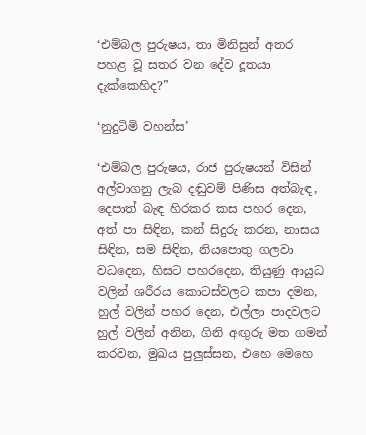‘එම්බල පුරුෂය, තා මිනිසුන් අතර පහළ වූ සතර වන දේව දූතයා දැක්කෙහිද?”

‘නුදුටිමි වහන්ස’

‘එම්බල පුරුෂය, රාජ පුරුෂයන් විසින් අල්වාගනු ලැබ දඬුවම් පිණිස අත්බැඳ, දෙපාත් බැඳ හිරකර කස පහර දෙන, අත් පා සිඳින, කන් සිදුරු කරන, නාසය සිඳින, සම සිඳින, නියපොතු ගලවා වධදෙන, හිසට පහරදෙන, තියුණු ආයුධ වලින් ශරීරය කොටස්වලට කපා දමන, හුල් වලින් පහර දෙන, එල්ලා පාදවලට හුල් වලින් අනින, ගිනි අඟුරු මත ගමන් කරවන, මුඛය පුලුස්සන, එහෙ මෙහෙ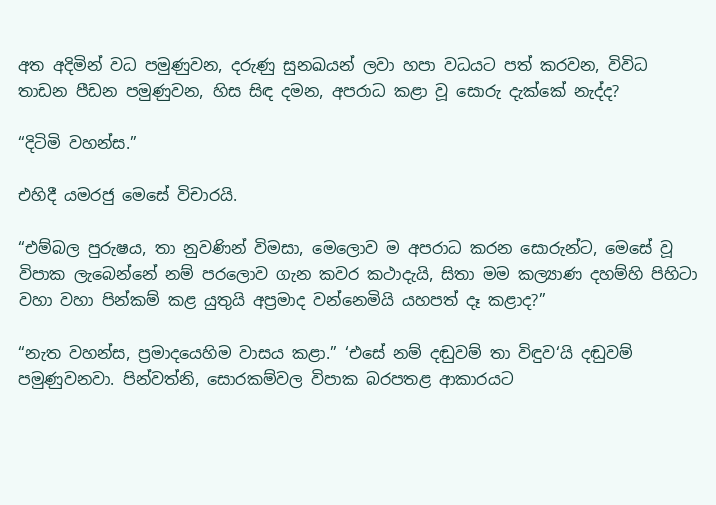අත අදිමින් වධ පමුණුවන, දරුණු සුනඛයන් ලවා හපා වධයට පත් කරවන, විවිධ තාඩන පීඩන පමුණුවන, හිස සිඳ දමන, අපරාධ කළා වූ සොරු දැක්කේ නැද්ද?

“දිටිමි වහන්ස.”

එහිදී යමරජු මෙසේ විචාරයි.

“එම්බල පුරුෂය, තා නුවණින් විමසා, මෙලොව ම අපරාධ කරන සොරුන්ට, මෙසේ වූ විපාක ලැබෙන්නේ නම් පරලොව ගැන කවර කථාදැයි, සිතා මම කල්‍යාණ දහම්හි පිහිටා වහා වහා පින්කම් කළ යුතුයි අප්‍රමාද වන්නෙමියි යහපත් දෑ කළාද?”

“නැත වහන්ස, ප්‍රමාදයෙහිම වාසය කළා.” ‘එසේ නම් දඬුවම් තා විඳුව‘යි දඬුවම් පමුණුවනවා. පින්වත්නි, සොරකම්වල විපාක බරපතළ ආකාරයට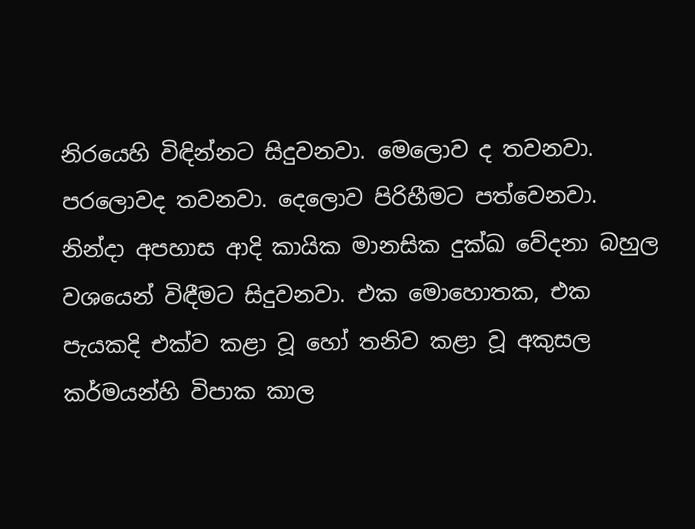නිරයෙහි විඳින්නට සිදුවනවා. මෙලොව ද තවනවා. පරලොවද තවනවා. දෙලොව පිරිහීමට පත්වෙනවා. නින්දා අපහාස ආදි කායික මානසික දුක්ඛ වේදනා බහුල වශයෙන් විඳීමට සිදුවනවා. එක මොහොතක, එක පැයකදි එක්ව කළා වූ හෝ තනිව කළා වූ අකුසල කර්මයන්හි විපාක කාල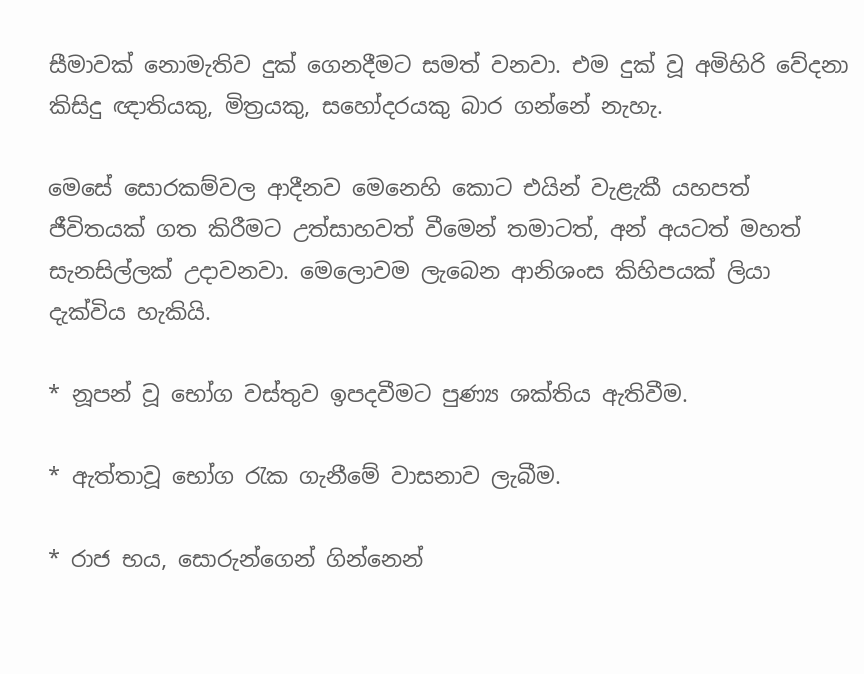සීමාවක් නොමැතිව දුක් ගෙනදීමට සමත් වනවා. එම දුක් වූ අමිහිරි වේදනා කිසිදු ඥාතියකු, මිත්‍රයකු, සහෝදරයකු බාර ගන්නේ නැහැ.

මෙසේ සොරකම්වල ආදීනව මෙනෙහි කොට එයින් වැළැකී යහපත් ජීවිතයක් ගත කිරීමට උත්සාහවත් වීමෙන් තමාටත්, අන් අයටත් මහත් සැනසිල්ලක් උදාවනවා. මෙලොවම ලැබෙන ආනිශංස කිහිපයක් ලියා දැක්විය හැකියි.

* නූපන් වූ භෝග වස්තුව ඉපදවීමට පුණ්‍ය ශක්තිය ඇතිවීම.

* ඇත්තාවූ භෝග රැක ගැනීමේ වාසනාව ලැබීම.

* රාජ භය, සොරුන්ගෙන් ගින්නෙන්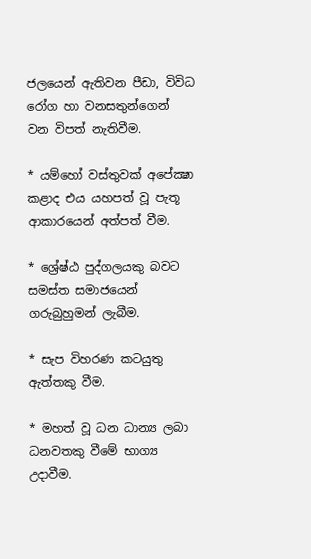ජලයෙන් ඇතිවන පීඩා, විවිධ රෝග හා වනසතුන්ගෙන් වන විපත් නැතිවීම.

* යම්හෝ වස්තුවක් අපේක්‍ෂා කළාද එය යහපත් වූ පැතූ ආකාරයෙන් අත්පත් වීම.

* ශ්‍රේෂ්ඨ පුද්ගලයකු බවට සමස්ත සමාජයෙන් ගරුබුහුමන් ලැබීම.

* සැප විහරණ කටයුතු ඇත්තකු වීම.

* මහත් වූ ධන ධාන්‍ය ලබා ධනවතකු වීමේ භාග්‍ය උදාවීම.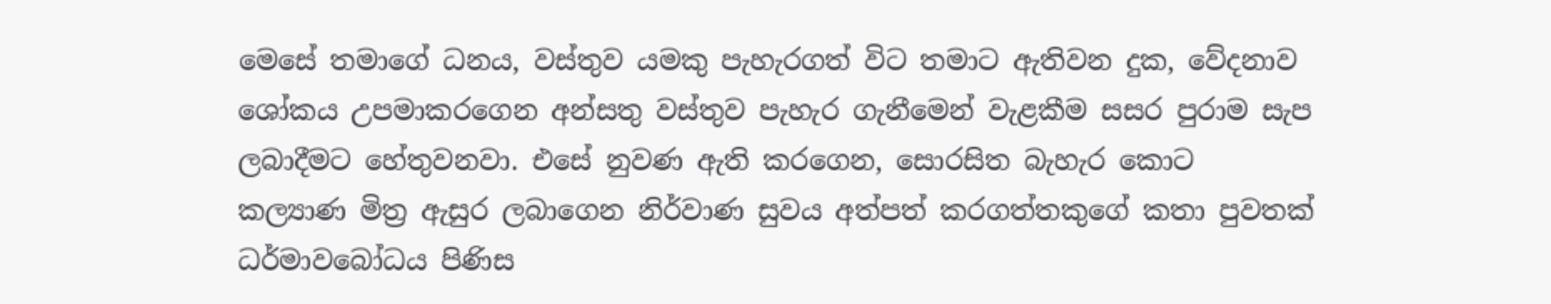මෙසේ තමාගේ ධනය, වස්තුව යමකු පැහැරගත් විට තමාට ඇතිවන දුක, වේදනාව ශෝකය උපමාකරගෙන අන්සතු වස්තුව පැහැර ගැනීමෙන් වැළකීම සසර පුරාම සැප ලබාදීමට හේතුවනවා. එසේ නුවණ ඇති කරගෙන, සොරසිත බැහැර කොට කල්‍යාණ මිත්‍ර ඇසුර ලබාගෙන නිර්වාණ සුවය අත්පත් කරගත්තකුගේ කතා පුවතක් ධර්මාවබෝධය පිණිස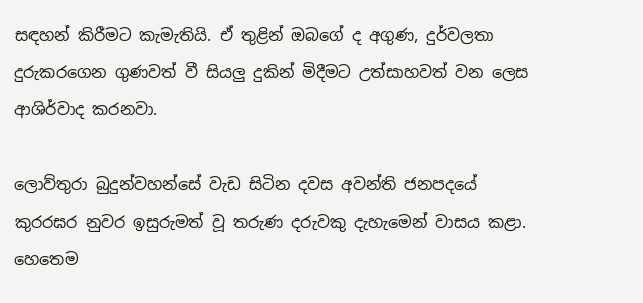සඳහන් කිරීමට කැමැතියි. ඒ තුළින් ඔබගේ ද අගුණ, දුර්වලතා දුරුකරගෙන ගුණවත් වී සියලු දුකින් මිදීමට උත්සාහවත් වන ලෙස ආශිර්වාද කරනවා.

ලොව්තුරා බුදුන්වහන්සේ වැඩ සිටින දවස අවන්ති ජනපදයේ කුරරඝර නුවර ඉසුරුමත් වූ තරුණ දරුවකු දැහැමෙන් වාසය කළා. හෙතෙම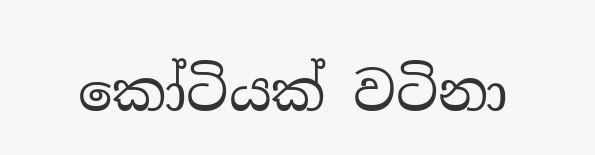කෝටියක් වටිනා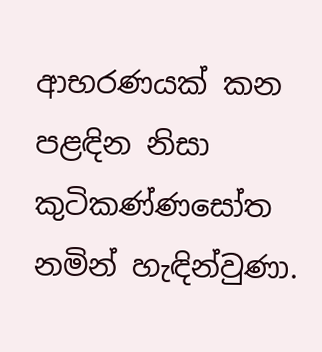ආභරණයක් කන පළඳින නිසා කුටිකණ්ණසෝත නමින් හැඳින්වුණා.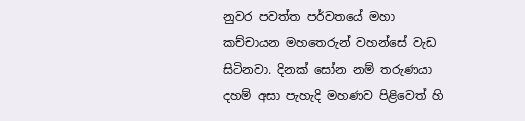නුවර පවත්ත පර්වතයේ මහා කච්චායන මහතෙරුන් වහන්සේ වැඩ සිටිනවා. දිනක් සෝන නම් තරුණයා දහම් අසා පැහැදි මහණව පිළිවෙත් හි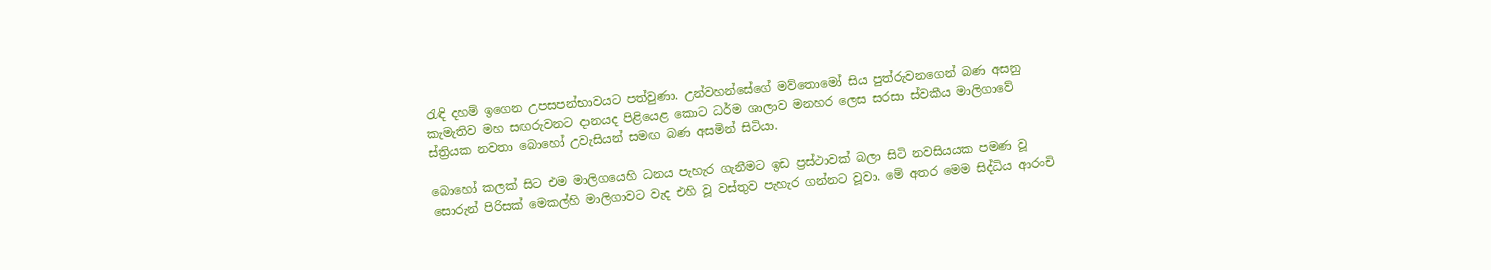රැඳි දහම් ඉගෙන උපසපන්භාවයට පත්වුණා. උන්වහන්සේගේ මව්තොමෝ සිය පුත්රුවනගෙන් බණ අසනු කැමැතිව මහ සඟරුවනට දානයද පිළියෙළ කොට ධර්ම ශාලාව මනහර ලෙස සරසා ස්වකීය මාලිගාවේ ස්ත්‍රියක නවතා බොහෝ උවැසියන් සමඟ බණ අසමින් සිටියා.

බොහෝ කලක් සිට එම මාලිගයෙහි ධනය පැහැර ගැනීමට ඉඩ ප්‍රස්ථාවක් බලා සිටි නවසියයක පමණ වූ සොරුන් පිරිසක් මෙකල්හි මාලිගාවට වැද එහි වූ වස්තුව පැහැර ගන්නට වූවා. මේ අතර මෙම සිද්ධිය ආරංචි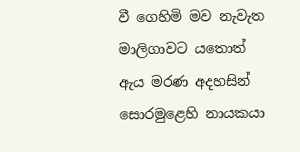වී ගෙහිමි මව නැවැත මාලිගාවට යතොත් ඇය මරණ අදහසින් සොරමුළෙහි නායකයා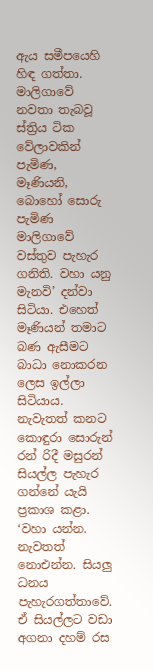ඇය සමීපයෙහි හිඳ ගත්තා. මාලිගාවේ නවතා තැබවූ ස්ත්‍රිය ටික වේලාවකින් පැමිණ, මෑණියනි, බොහෝ සොරු පැමිණ මාලිගාවේ වස්තුව පැහැර ගනිති. වහා යනු මැනවි’ දන්වා සිටියා. එහෙත් මෑණියන් තමාට බණ ඇසීමට බාධා නොකරන ලෙස ඉල්ලා සිටියාය. නැවැතත් කනට කොඳුරා සොරුන් රන් රිදී මසුරන් සියල්ල පැහැර ගන්නේ යැයි ප්‍රකාශ කළා. ‘වහා යන්න. නැවතත් නොඑන්න. සියලු ධනය පැහැරගත්තාවේ. ඒ සියල්ලට වඩා අගනා දහම් රස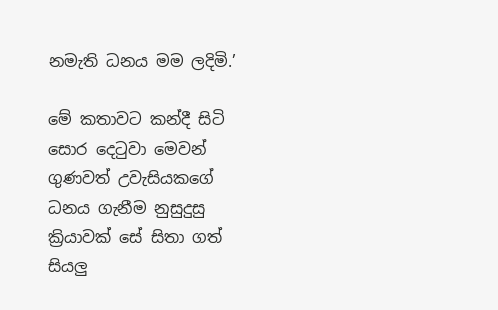නමැති ධනය මම ලදිමි.’

මේ කතාවට කන්දී සිටි සොර දෙටුවා මෙවන් ගුණවත් උවැසියකගේ ධනය ගැනීම නුසුදුසු ක්‍රියාවක් සේ සිතා ගත් සියලු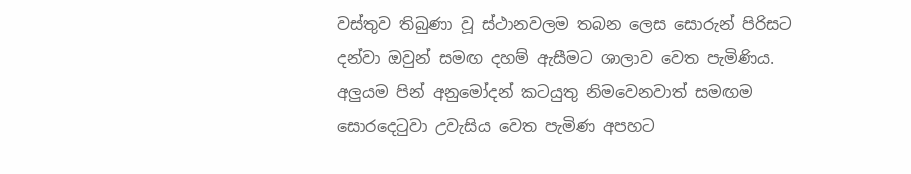වස්තුව තිබුණා වූ ස්ථානවලම තබන ලෙස සොරුන් පිරිසට දන්වා ඔවුන් සමඟ දහම් ඇසීමට ශාලාව වෙත පැමිණිය. අලුයම පින් අනුමෝදන් කටයුතු නිමවෙනවාත් සමඟම සොරදෙටුවා උවැසිය වෙත පැමිණ අපහට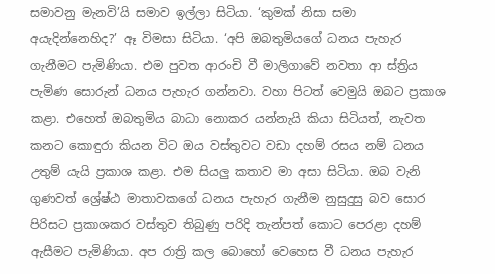සමාවනු මැනවි’යි සමාව ඉල්ලා සිටියා. ‘කුමක් නිසා සමා අයැදින්නෙහිද?’ ඈ විමසා සිටියා. ‘අපි ඔබතුමියගේ ධනය පැහැර ගැනීමට පැමිණියා. එම පුවත ආරංචි වී මාලිගාවේ නවතා ආ ස්ත්‍රිය පැමිණ සොරුන් ධනය පැහැර ගන්නවා. වහා පිටත් වෙමුයි ඔබට ප්‍රකාශ කළා. එහෙත් ඔබතුමිය බාධා නොකර යන්නැයි කියා සිටියත්, නැවත කනට කොඳුරා කියන විට ඔය වස්තුවට වඩා දහම් රසය නම් ධනය උතුම් යැයි ප්‍රකාශ කළා. එම සියලු කතාව මා අසා සිටියා. ඔබ වැනි ගුණවත් ශ්‍රේෂ්ඨ මාතාවකගේ ධනය පැහැර ගැනීම නුසුදුසු බව සොර පිරිසට ප්‍රකාශකර වස්තුව තිබුණු පරිදි තැන්පත් කොට පෙරළා දහම් ඇසීමට පැමිණියා. අප රාත්‍රි කල බොහෝ වෙහෙස වී ධනය පැහැර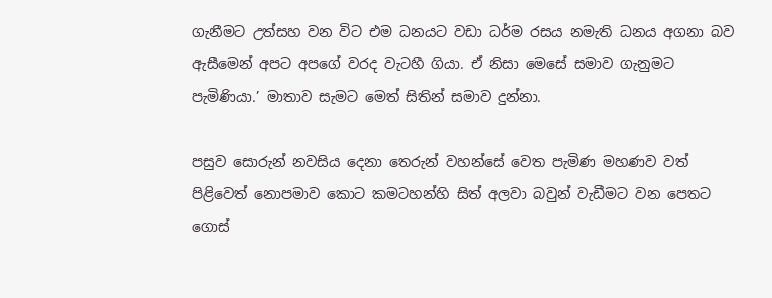ගැනීමට උත්සහ වන විට එම ධනයට වඩා ධර්ම රසය නමැති ධනය අගනා බව ඇසීමෙන් අපට අපගේ වරද වැටහී ගියා. ඒ නිසා මෙසේ සමාව ගැනුමට පැමිණියා.’ මාතාව සැමට මෙත් සිතින් සමාව දුන්නා.

පසුව සොරුන් නවසිය දෙනා තෙරුන් වහන්සේ වෙත පැමිණ මහණව වත් පිළිවෙත් නොපමාව කොට කමටහන්හි සිත් අලවා බවුන් වැඩීමට වන පෙතට ගොස්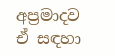අප්‍රමාදව ඒ සඳහා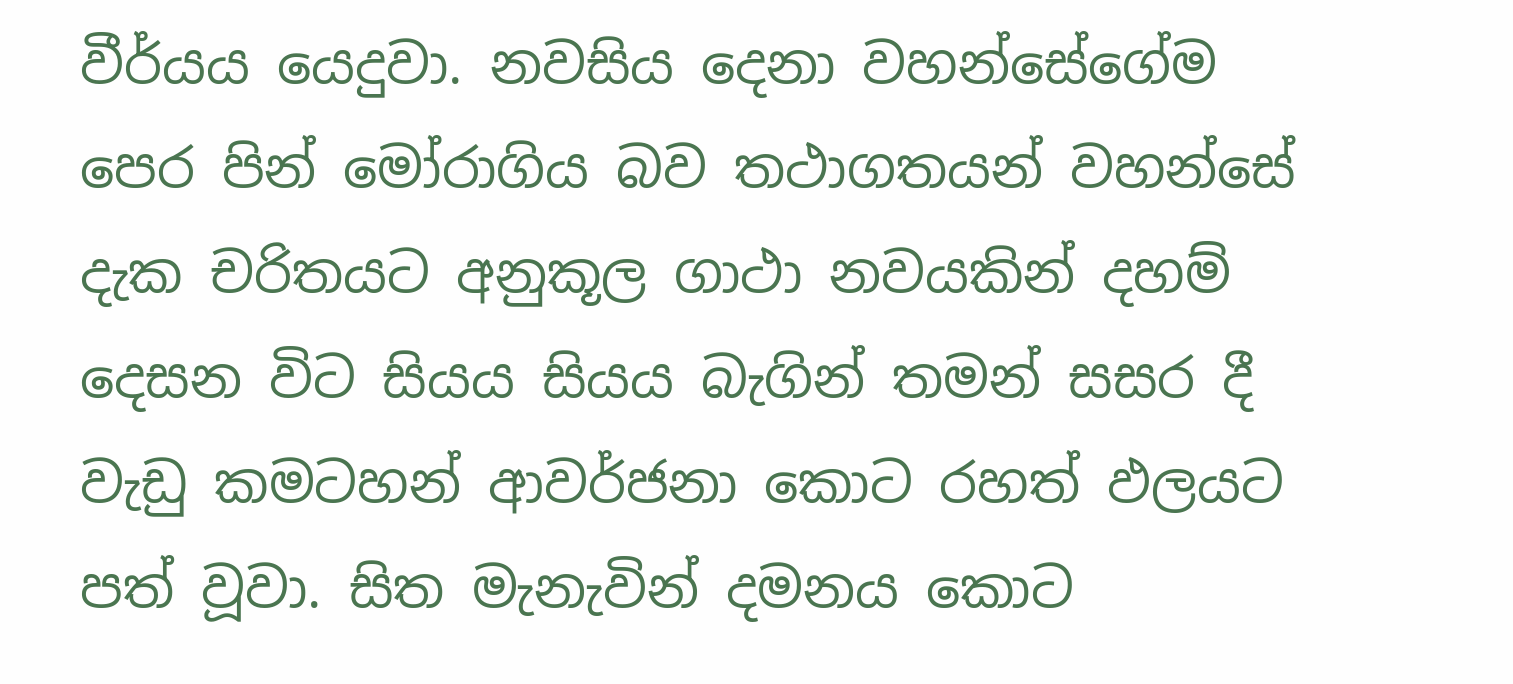වීර්යය යෙදුවා. නවසිය දෙනා වහන්සේගේම පෙර පින් මෝරාගිය බව තථාගතයන් වහන්සේ දැක චරිතයට අනුකූල ගාථා නවයකින් දහම් දෙසන විට සියය සියය බැගින් තමන් සසර දී වැඩු කමටහන් ආවර්ජනා කොට රහත් ඵලයට පත් වූවා. සිත මැනැවින් දමනය කොට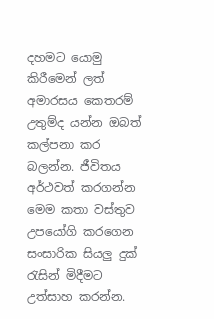දහමට යොමු කිරීමෙන් ලත් අමාරසය කෙතරම් උතුම්ද යන්න ඔබත් කල්පනා කර බලන්න. ජීවිතය අර්ථවත් කරගන්න මෙම කතා වස්තුව උපයෝගි කරගෙන සංසාරික සියලු දුක් රැසින් මිදීමට උත්සාහ කරන්න.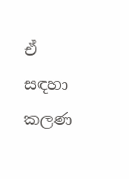ඒ සඳහා කලණ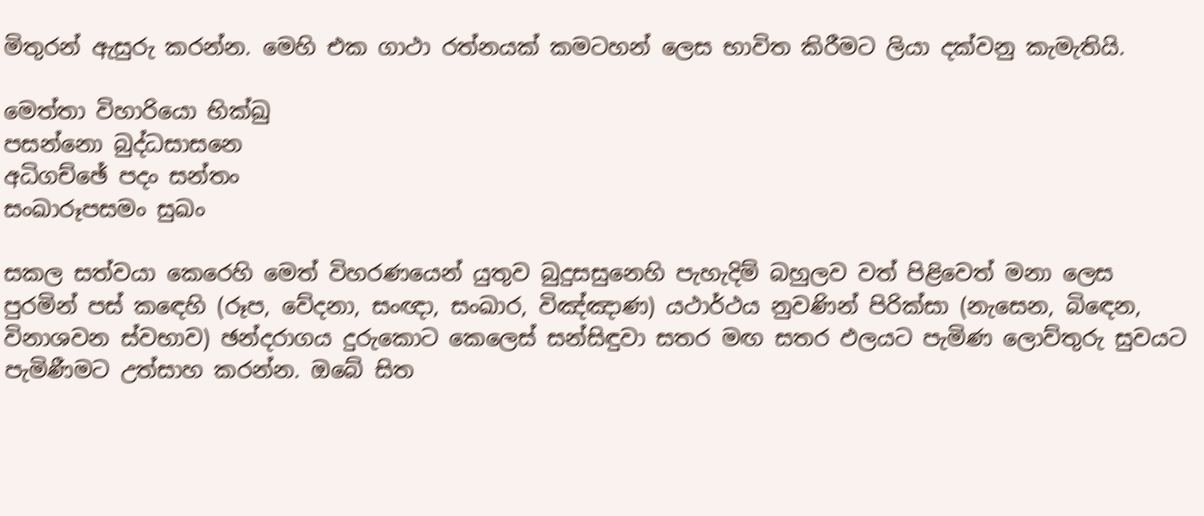මිතුරන් ඇසුරු කරන්න. මෙහි එක ගාථා රත්නයක් කමටහන් ලෙස භාවිත කිරීමට ලියා දක්වනු කැමැතියි.

මෙත්තා විහාරියො භික්ඛු
පසන්නො බුද්ධසාසනෙ
අධිගච්ඡේ පදං සන්තං
සංඛාරූපසමං සුඛං

සකල සත්වයා කෙරෙහි මෙත් විහරණයෙන් යුතුව බුදුසසුනෙහි පැහැදිම් බහුලව වත් පිළිවෙත් මනා ලෙස පුරමින් පස් කඳෙහි (රූප, වේදනා, සංඥා, සංඛාර, විඤ්ඤාණ) යථාර්ථය නුවණින් පිරික්සා (නැසෙන, බිඳෙන, විනාශවන ස්වභාව) ඡන්දරාගය දුරුකොට කෙලෙස් සන්සිඳුවා සතර මඟ සතර ඵලයට පැමිණ ලොව්තුරු සුවයට පැමිණීමට උත්සාහ කරන්න. ඔබේ සිත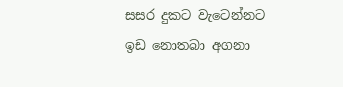සසර දුකට වැටෙන්නට ඉඩ නොතබා අගනා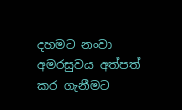දහමට නංවා අමරසුවය අත්පත් කර ගැනීමට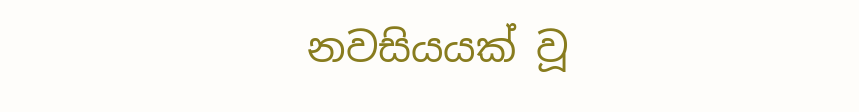නවසියයක් වූ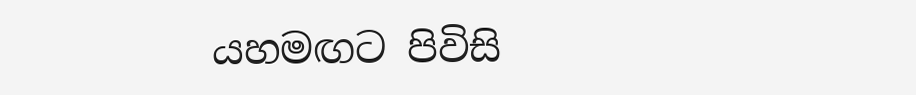යහමඟට පිවිසි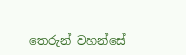තෙරුන් වහන්සේ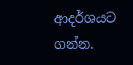ආදර්ශයට ගන්න.